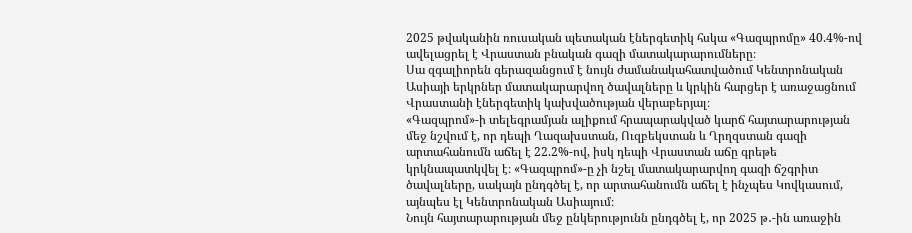2025 թվականին ռուսական պետական էներգետիկ հսկա «Գազպրոմը» 40.4%-ով ավելացրել է Վրաստան բնական գազի մատակարարումները։
Սա զգալիորեն գերազանցում է նույն ժամանակահատվածում Կենտրոնական Ասիայի երկրներ մատակարարվող ծավալները և կրկին հարցեր է առաջացնում Վրաստանի էներգետիկ կախվածության վերաբերյալ։
«Գազպրոմ»-ի տելեգրամյան ալիքում հրապարակված կարճ հայտարարության մեջ նշվում է, որ դեպի Ղազախստան, Ուզբեկստան և Ղրղզստան գազի արտահանումն աճել է 22.2%-ով, իսկ դեպի Վրաստան աճը գրեթե կրկնապատկվել է։ «Գազպրոմ»-ը չի նշել մատակարարվող գազի ճշգրիտ ծավալները, սակայն ընդգծել է, որ արտահանումն աճել է ինչպես Կովկասում, այնպես էլ Կենտրոնական Ասիայում։
Նույն հայտարարության մեջ ընկերությունն ընդգծել է, որ 2025 թ․-ին առաջին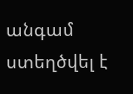անգամ ստեղծվել է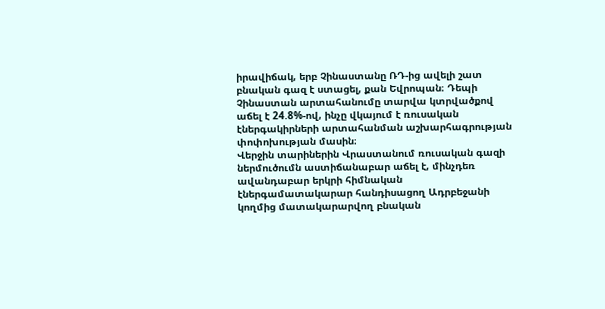իրավիճակ, երբ Չինաստանը ՌԴ-ից ավելի շատ բնական գազ է ստացել, քան Եվրոպան։ Դեպի Չինաստան արտահանումը տարվա կտրվածքով աճել է 24.8%-ով, ինչը վկայում է ռուսական էներգակիրների արտահանման աշխարհագրության փոփոխության մասին։
Վերջին տարիներին Վրաստանում ռուսական գազի ներմուծումն աստիճանաբար աճել է, մինչդեռ ավանդաբար երկրի հիմնական էներգամատակարար հանդիսացող Ադրբեջանի կողմից մատակարարվող բնական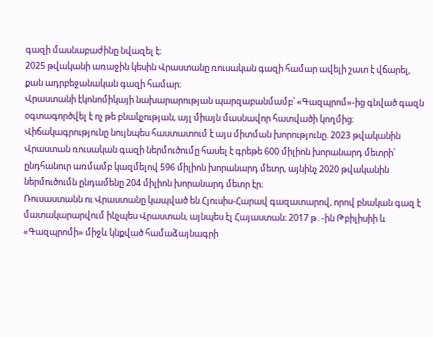գազի մասնաբաժինը նվազել է։
2025 թվականի առաջին կեսին Վրաստանը ռուսական գազի համար ավելի շատ է վճարել, քան ադրբեջանական գազի համար։
Վրաստանի էկոնոմիկայի նախարարության պարզաբանմամբ՝ «Գազպրոմ»-ից գնված գազն օգտագործվել է ոչ թե բնակչության, այլ միայն մասնավոր հատվածի կողմից։
Վիճակագրությունը նույնպես հաստատում է այս միտման խորությունը. 2023 թվականին Վրաստան ռուսական գազի ներմուծումը հասել է գրեթե 600 միլիոն խորանարդ մետրի՝ ընդհանուր առմամբ կազմելով 596 միլիոն խորանարդ մետր, այնինչ 2020 թվականին ներմուծումն ընդամենը 204 միլիոն խորանարդ մետր էր։
Ռուսաստանն ու Վրաստանը կապված են Հյուսիս-Հարավ գազատարով, որով բնական գազ է մատակարարվում ինչպես Վրաստան, այնպես էլ Հայաստան։ 2017 թ․-ին Թբիլիսիի և «Գազպրոմի» միջև կնքված համաձայնագրի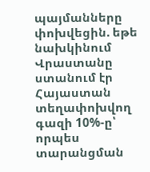պայմանները փոխվեցին. եթե նախկինում Վրաստանը ստանում էր Հայաստան տեղափոխվող գազի 10%-ը՝ որպես տարանցման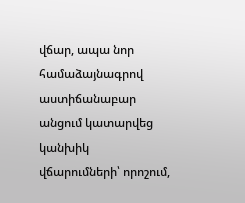վճար, ապա նոր համաձայնագրով աստիճանաբար անցում կատարվեց կանխիկ վճարումների՝ որոշում,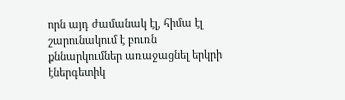որն այդ ժամանակ էլ, հիմա էլ շարունակում է բուռն քննարկումներ առաջացնել երկրի էներգետիկ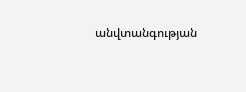անվտանգության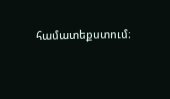համատեքստում։